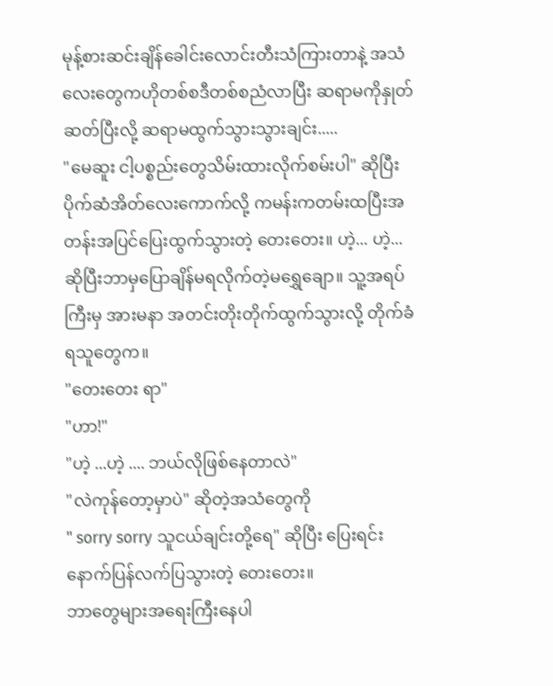မုန့်စားဆင်းချိန်ခေါင်းလောင်းတီးသံကြားတာနဲ့ အသံလေးတွေကဟိုတစ်စဒီတစ်စညံလာပြီး ဆရာမကိုနှုတ်ဆတ်ပြီးလို့ ဆရာမထွက်သွားသွားချင်း.....
"မေဆူး ငါ့ပစ္စည်းတွေသိမ်းထားလိုက်စမ်းပါ" ဆိုပြီး ပိုက်ဆံအိတ်လေးကောက်လို့ ကမန်းကတမ်းထပြီးအတန်းအပြင်ပြေးထွက်သွားတဲ့ တေးတေး။ ဟဲ့... ဟဲ့... ဆိုပြီးဘာမှပြောချိန်မရလိုက်တဲ့မရွှေချော။ သူ့အရပ်ကြီးမှ အားမနာ အတင်းတိုးတိုက်ထွက်သွားလို့ တိုက်ခံရသူတွေက။
"တေးတေး ရာ"
"ဟာ!"
"ဟဲ့ ...ဟဲ့ .... ဘယ်လိုဖြစ်နေတာလဲ"
"လဲကုန်တော့မှာပဲ" ဆိုတဲ့အသံတွေကို
" sorry sorry သူငယ်ချင်းတို့ရေ" ဆိုပြီး ပြေးရင်းနောက်ပြန်လက်ပြသွားတဲ့ တေးတေး။
ဘာတွေများအရေးကြီးနေပါ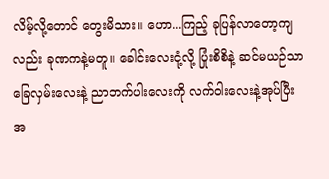လိမ့်လို့တောင် တွေးမိသား။ ဟော...ကြည့် ခုပြန်လာတော့ကျလည်း ခုဏကနဲ့မတူ။ ခေါင်းလေးငုံ့လို့ ပြုံးစိစိနဲ့ ဆင်မယဉ်သာခြေလှမ်းလေးနဲ့ ညာဘက်ပါးလေးကို လက်ဝါးလေးနဲ့အုပ်ပြီး အ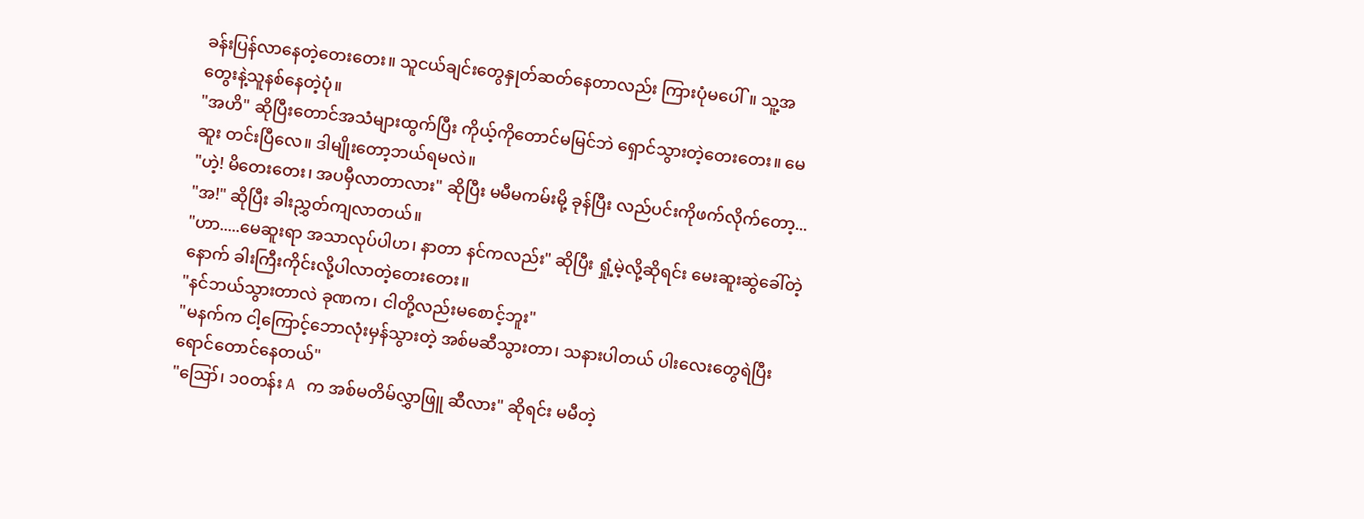ခန်းပြန်လာနေတဲ့တေးတေး။ သူငယ်ချင်းတွေနှုတ်ဆတ်နေတာလည်း ကြားပုံမပေါ်။ သူ့အတွေးနဲ့သူနစ်နေတဲ့ပုံ။
"အဟိ" ဆိုပြီးတောင်အသံများထွက်ပြီး ကိုယ့်ကိုတောင်မမြင်ဘဲ ရှောင်သွားတဲ့တေးတေး။ မေဆူး တင်းပြီလေ။ ဒါမျိုးတော့ဘယ်ရမလဲ။
"ဟဲ့! မိတေးတေး၊ အပမှီလာတာလား" ဆိုပြီး မမီမကမ်းမို့ ခုန်ပြီး လည်ပင်းကိုဖက်လိုက်တော့...
"အ!" ဆိုပြီး ခါးညွှတ်ကျလာတယ်။
"ဟာ.....မေဆူးရာ အသာလုပ်ပါဟ၊ နာတာ နင်ကလည်း" ဆိုပြီး ရှုံ့မဲ့လို့ဆိုရင်း မေးဆူးဆွဲခေါ်တဲ့နောက် ခါးကြီးကိုင်းလို့ပါလာတဲ့တေးတေး။
"နင်ဘယ်သွားတာလဲ ခုဏက၊ ငါတို့လည်းမစောင့်ဘူး"
"မနက်က ငါ့ကြောင့်ဘောလုံးမှန်သွားတဲ့ အစ်မဆီသွားတာ၊ သနားပါတယ် ပါးလေးတွေရဲပြီး ရောင်တောင်နေတယ်"
"ဪ၊ ၁၀တန်း A က အစ်မတိမ်လွှာဖြူ ဆီလား" ဆိုရင်း မမီတဲ့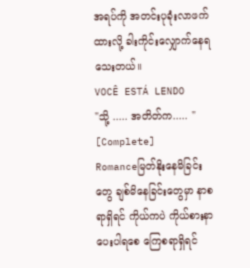အရပ်ကို အတင်းပုခုံးလာဖက်ထားလို့ ခါးကိုင်းလျှောက်နေရသေးတယ်။
VOCÊ ESTÁ LENDO
"သို့ ..... အတိတ်က..... " [Complete]
Romanceမြတ်နိုးနေမိခြင်းတွေ ချစ်မိနေခြင်းတွေမှာ နာစရာရှိရင် ကိုယ်ကပဲ ကိုယ်စားနာပေးပါရစေ ကြေစရာရှိရင်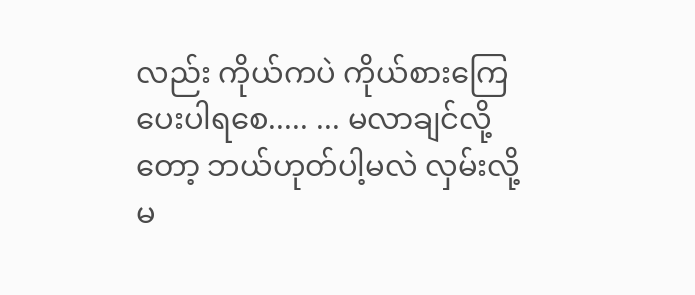လည်း ကိုယ်ကပဲ ကိုယ်စားကြေပေးပါရစေ..... ... မလာချင်လို့တော့ ဘယ်ဟုတ်ပါ့မလဲ လှမ်းလို့မ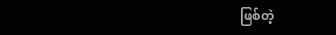ဖြစ်တဲ့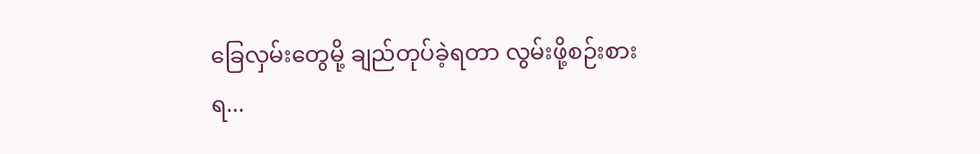ခြေလှမ်းတွေမို့ ချည်တုပ်ခဲ့ရတာ လွမ်းဖို့စဉ်းစားရ...